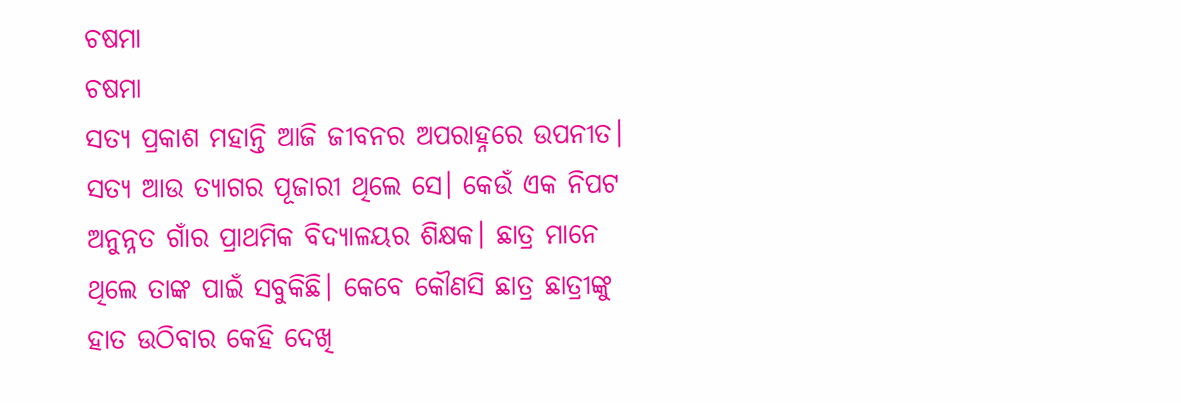ଚଷମା
ଚଷମା
ସତ୍ୟ ପ୍ରକାଶ ମହାନ୍ତି ଆଜି ଜୀବନର ଅପରାହ୍ନରେ ଉପନୀତ। ସତ୍ୟ ଆଉ ତ୍ୟାଗର ପୂଜାରୀ ଥିଲେ ସେ। କେଉଁ ଏକ ନିପଟ ଅନୁନ୍ନତ ଗାଁର ପ୍ରାଥମିକ ବିଦ୍ୟାଳୟର ଶିକ୍ଷକ। ଛାତ୍ର ମାନେ ଥିଲେ ତାଙ୍କ ପାଇଁ ସବୁକିଛି। କେବେ କୌଣସି ଛାତ୍ର ଛାତ୍ରୀଙ୍କୁ ହାତ ଉଠିବାର କେହି ଦେଖି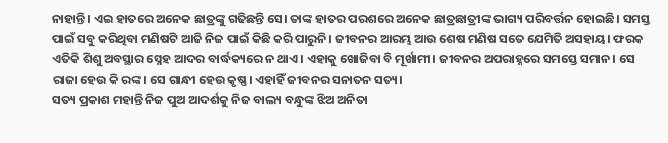ନାହାନ୍ତି। ଏଇ ହାତରେ ଅନେକ ଛାତ୍ରଙ୍କୁ ଗଢିଛନ୍ତି ସେ। ତାଙ୍କ ହାତର ପରଶରେ ଅନେକ ଛାତ୍ରଛାତ୍ରୀଙ୍କ ଭାଗ୍ୟ ପରିବର୍ତ୍ତନ ହୋଇଛି। ସମସ୍ତ ପାଇଁ ସବୁ କରିଥିବା ମଣିଷଟି ଆଜି ନିଜ ପାଇଁ କିଛି କରି ପାରୁନି। ଜୀବନର ଆରମ୍ଭ ଆଉ ଶେଷ ମଣିଷ ସତେ ଯେମିତି ଅସହାୟ। ଫରକ ଏତିକି ଶିଶୁ ଅବସ୍ଥାର ସ୍ନେହ ଆଦର ବାର୍ଦ୍ଧକ୍ୟରେ ନ ଥାଏ। ଏହାକୁ ଖୋଜିବା ବି ମୂର୍ଖାମୀ। ଜୀବନର ଅପରାହ୍ନରେ ସମସ୍ତେ ସମାନ। ସେ ରାଜା ହେଉ କି ରଙ୍କ। ସେ ଗାନ୍ଧୀ ହେଉ କୃଷ୍ଣ। ଏହାହିଁ ଜୀବନର ସନାତନ ସତ୍ୟ।
ସତ୍ୟ ପ୍ରକାଶ ମହାନ୍ତି ନିଜ ପୁଅ ଆଦର୍ଶକୁ ନିଜ ବାଲ୍ୟ ବନ୍ଧୁଙ୍କ ଝିଅ ଅନିତା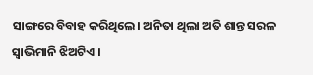ସାଙ୍ଗରେ ବିବାହ କରିଥିଲେ। ଅନିତା ଥିଲା ଅତି ଶାନ୍ତ ସରଳ ସ୍ୱାଭିମାନି ଝିଅଟିଏ।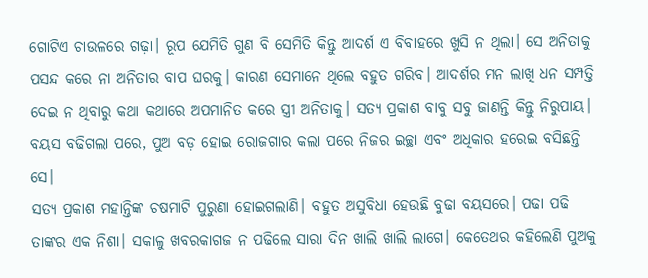ଗୋଟିଏ ଚାଉଳରେ ଗଢ଼ା। ରୂପ ଯେମିତି ଗୁଣ ବି ସେମିତି କିନ୍ତୁ ଆଦର୍ଶ ଏ ବିବାହରେ ଖୁସି ନ ଥିଲା। ସେ ଅନିତାକୁ ପସନ୍ଦ କରେ ନା ଅନିତାର ବାପ ଘରକୁ। କାରଣ ସେମାନେ ଥିଲେ ବହୁତ ଗରିବ। ଆଦର୍ଶର ମନ ଲାଖି ଧନ ସମ୍ପତ୍ତି ଦେଇ ନ ଥିବାରୁ କଥା କଥାରେ ଅପମାନିତ କରେ ସ୍ତ୍ରୀ ଅନିତାକୁ। ସତ୍ୟ ପ୍ରକାଶ ବାବୁ ସବୁ ଜାଣନ୍ତି କିନ୍ତୁ ନିରୁପାୟ। ବୟସ ବଢିଗଲା ପରେ, ପୁଅ ବଡ଼ ହୋଇ ରୋଜଗାର କଲା ପରେ ନିଜର ଇଚ୍ଛା ଏବଂ ଅଧିକାର ହରେଇ ବସିଛନ୍ତି ସେ।
ସତ୍ୟ ପ୍ରକାଶ ମହାନ୍ତିଙ୍କ ଚଷମାଟି ପୁରୁଣା ହୋଇଗଲାଣି। ବହୁତ ଅସୁବିଧା ହେଉଛି ବୁଢା ବୟସରେ। ପଢା ପଢି ତାଙ୍କର ଏକ ନିଶା। ସକାଳୁ ଖବରକାଗଜ ନ ପଢିଲେ ସାରା ଦିନ ଖାଲି ଖାଲି ଲାଗେ। କେତେଥର କହିଲେଣି ପୁଅକୁ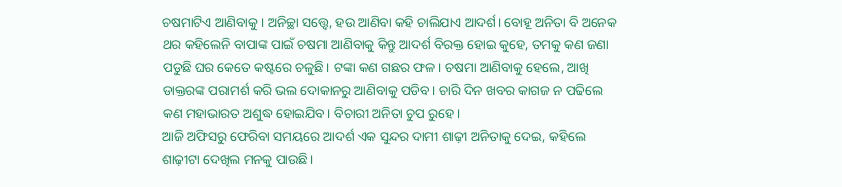ଚଷମାଟିଏ ଆଣିବାକୁ। ଅନିଚ୍ଛା ସତ୍ତ୍ୱେ, ହଉ ଆଣିବା କହି ଚାଲିଯାଏ ଆଦର୍ଶ। ବୋହୂ ଅନିତା ବି ଅନେକ ଥର କହିଲେନି ବାପାଙ୍କ ପାଇଁ ଚଷମା ଆଣିବାକୁ କିନ୍ତୁ ଆଦର୍ଶ ବିରକ୍ତ ହୋଇ କୁହେ, ତମକୁ କଣ ଜଣା ପଡୁଛି ଘର କେତେ କଷ୍ଟରେ ଚଳୁଛି। ଟଙ୍କା କଣ ଗଛର ଫଳ। ଚଷମା ଆଣିବାକୁ ହେଲେ, ଆଖି ଡାକ୍ତରଙ୍କ ପରାମର୍ଶ କରି ଭଲ ଦୋକାନରୁ ଆଣିବାକୁ ପଡିବ। ଚାରି ଦିନ ଖବର କାଗଜ ନ ପଢିଲେ କଣ ମହାଭାରତ ଅଶୁଦ୍ଧ ହୋଇଯିବ। ବିଚାରୀ ଅନିତା ଚୁପ ରୁହେ।
ଆଜି ଅଫିସରୁ ଫେରିବା ସମୟରେ ଆଦର୍ଶ ଏକ ସୁନ୍ଦର ଦାମୀ ଶାଢ଼ୀ ଅନିତାକୁ ଦେଇ, କହିଲେ ଶାଢ଼ୀଟା ଦେଖିଲ ମନକୁ ପାଉଛି।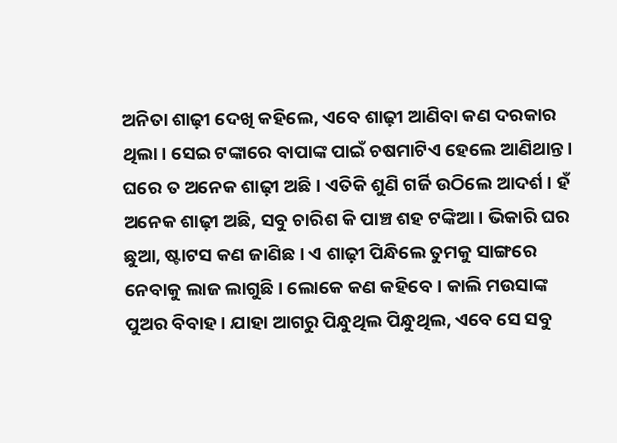ଅନିତା ଶାଢ଼ୀ ଦେଖି କହିଲେ, ଏବେ ଶାଢ଼ୀ ଆଣିବା କଣ ଦରକାର ଥିଲା। ସେଇ ଟଙ୍କାରେ ବାପାଙ୍କ ପାଇଁ ଚଷମାଟିଏ ହେଲେ ଆଣିଥାନ୍ତ। ଘରେ ତ ଅନେକ ଶାଢ଼ୀ ଅଛି। ଏତିକି ଶୁଣି ଗର୍ଜି ଉଠିଲେ ଆଦର୍ଶ। ହଁ ଅନେକ ଶାଢ଼ୀ ଅଛି, ସବୁ ଚାରିଶ କି ପାଞ୍ଚ ଶହ ଟଙ୍କିଆ। ଭିକାରି ଘର ଛୁଆ, ଷ୍ଟାଟସ କଣ ଜାଣିଛ। ଏ ଶାଢ଼ୀ ପିନ୍ଧିଲେ ତୁମକୁ ସାଙ୍ଗରେ ନେବାକୁ ଲାଜ ଲାଗୁଛି। ଲୋକେ କଣ କହିବେ। କାଲି ମଉସାଙ୍କ ପୁଅର ବିବାହ। ଯାହା ଆଗରୁ ପିନ୍ଧୁଥିଲ ପିନ୍ଧୁଥିଲ, ଏବେ ସେ ସବୁ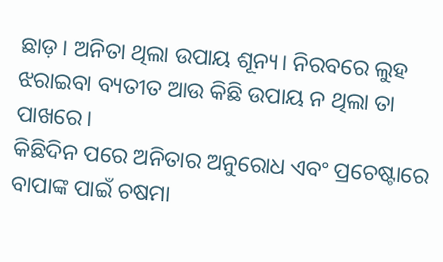ଛାଡ଼। ଅନିତା ଥିଲା ଉପାୟ ଶୂନ୍ୟ। ନିରବରେ ଲୁହ ଝରାଇବା ବ୍ୟତୀତ ଆଉ କିଛି ଉପାୟ ନ ଥିଲା ତା ପାଖରେ।
କିଛିଦିନ ପରେ ଅନିତାର ଅନୁରୋଧ ଏବଂ ପ୍ରଚେଷ୍ଟାରେ ବାପାଙ୍କ ପାଇଁ ଚଷମା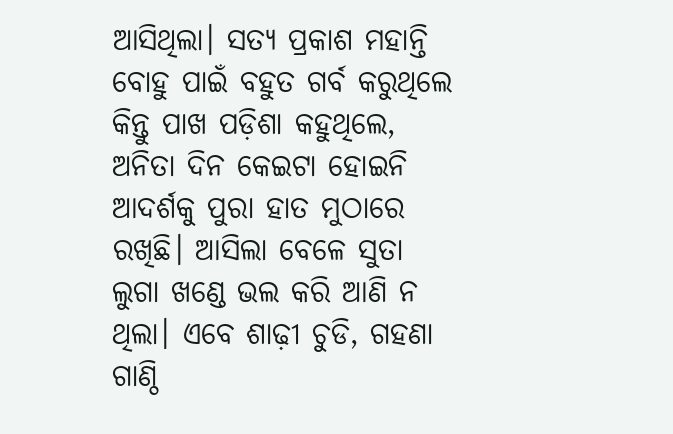ଆସିଥିଲା। ସତ୍ୟ ପ୍ରକାଶ ମହାନ୍ତି ବୋହୁ ପାଇଁ ବହୁତ ଗର୍ବ କରୁଥିଲେ କିନ୍ତୁ ପାଖ ପଡ଼ିଶା କହୁଥିଲେ, ଅନିତା ଦିନ କେଇଟା ହୋଇନି ଆଦର୍ଶକୁ ପୁରା ହାତ ମୁଠାରେ ରଖିଛି। ଆସିଲା ବେଳେ ସୁତା ଲୁଗା ଖଣ୍ଡେ ଭଲ କରି ଆଣି ନ ଥିଲା। ଏବେ ଶାଢ଼ୀ ଚୁଡି, ଗହଣା ଗାଣ୍ଠି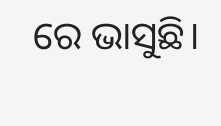ରେ ଭାସୁଛି।